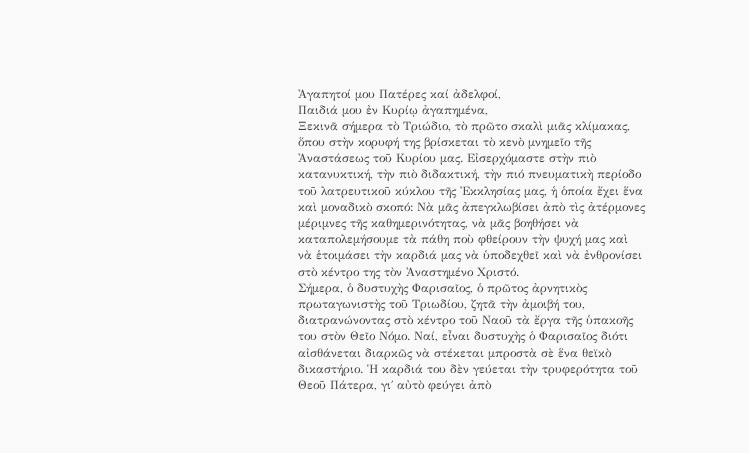Ἀγαπητοί μου Πατέρες καί ἀδελφοί,
Παιδιά μου ἐν Κυρίῳ ἀγαπημένα,
Ξεκινᾶ σήμερα τὸ Τριώδιο, τὸ πρῶτο σκαλὶ μιᾶς κλίμακας, ὅπου στὴν κορυφή της βρίσκεται τὸ κενὸ μνημεῖο τῆς Ἀναστάσεως τοῦ Κυρίου μας. Εἰσερχόμαστε στὴν πιὸ κατανυκτική, τὴν πιὸ διδακτική, τὴν πιό πνευματικὴ περίοδο τοῦ λατρευτικοῦ κύκλου τῆς Ἐκκλησίας μας, ἡ ὁποία ἔχει ἕνα καὶ μοναδικὸ σκοπό: Νὰ μᾶς ἀπεγκλωβίσει ἀπὸ τὶς ἀτέρμονες μέριμνες τῆς καθημερινότητας, νὰ μᾶς βοηθήσει νὰ καταπολεμήσουμε τὰ πάθη ποὺ φθείρουν τὴν ψυχή μας καὶ νὰ ἑτοιμάσει τὴν καρδιά μας νὰ ὑποδεχθεῖ καὶ νὰ ἐνθρονίσει στὸ κέντρο της τὸν Ἀναστημένο Χριστό.
Σήμερα, ὁ δυστυχὴς Φαρισαῖος, ὁ πρῶτος ἀρνητικὸς πρωταγωνιστὴς τοῦ Τριωδίου, ζητᾶ τὴν ἀμοιβή του, διατρανώνοντας στὸ κέντρο τοῦ Ναοῦ τὰ ἔργα τῆς ὑπακοῆς του στὸν Θεῖο Νόμο. Ναί, εἶναι δυστυχὴς ὁ Φαρισαῖος διότι αἰσθάνεται διαρκῶς νὰ στέκεται μπροστὰ σὲ ἕνα θεϊκὸ δικαστήριο. Ἡ καρδιά του δὲν γεύεται τὴν τρυφερότητα τοῦ Θεοῦ Πάτερα, γι΄ αὐτὸ φεύγει ἀπὸ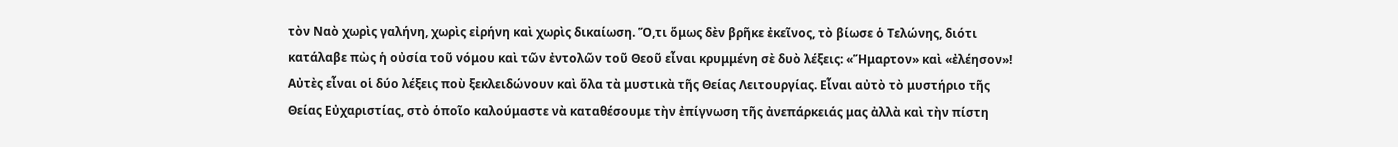τὸν Ναὸ χωρὶς γαλήνη, χωρὶς εἰρήνη καὶ χωρὶς δικαίωση. Ὅ,τι ὅμως δὲν βρῆκε ἐκεῖνος, τὸ βίωσε ὁ Τελώνης, διότι κατάλαβε πὼς ἡ οὐσία τοῦ νόμου καὶ τῶν ἐντολῶν τοῦ Θεοῦ εἶναι κρυμμένη σὲ δυὸ λέξεις: «Ἥμαρτον» καὶ «ἐλέησον»!
Αὐτὲς εἶναι οἱ δύο λέξεις ποὺ ξεκλειδώνουν καὶ ὅλα τὰ μυστικὰ τῆς Θείας Λειτουργίας. Εἶναι αὐτὸ τὸ μυστήριο τῆς Θείας Εὐχαριστίας, στὸ ὁποῖο καλούμαστε νὰ καταθέσουμε τὴν ἐπίγνωση τῆς ἀνεπάρκειάς μας ἀλλὰ καὶ τὴν πίστη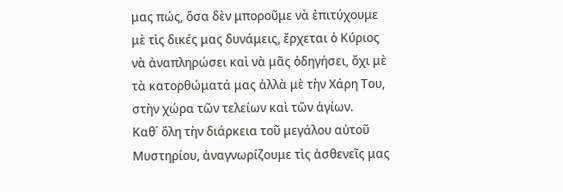μας πώς, ὅσα δὲν μποροῦμε νὰ ἐπιτύχουμε μὲ τὶς δικές μας δυνάμεις, ἔρχεται ὁ Κύριος νὰ ἀναπληρώσει καὶ νὰ μᾶς ὁδηγήσει, ὄχι μὲ τὰ κατορθώματά μας ἀλλὰ μὲ τὴν Χάρη Του, στὴν χώρα τῶν τελείων καὶ τῶν ἁγίων.
Καθ΄ ὅλη τὴν διάρκεια τοῦ μεγάλου αὐτοῦ Μυστηρίου, ἀναγνωρίζουμε τὶς ἀσθενεῖς μας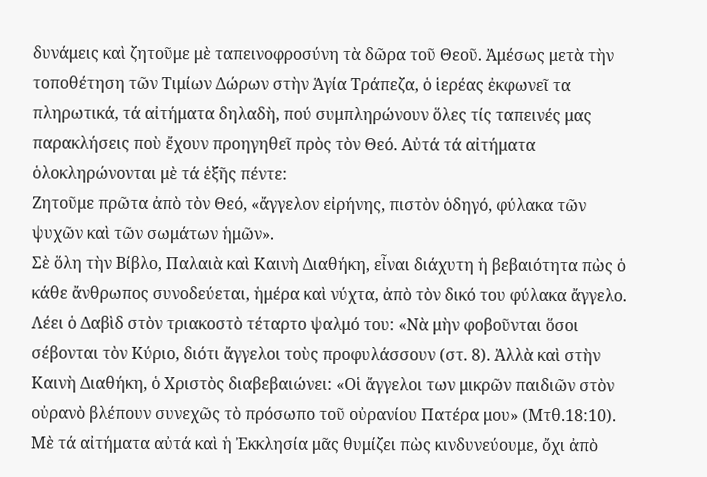δυνάμεις καὶ ζητοῦμε μὲ ταπεινοφροσύνη τὰ δῶρα τοῦ Θεοῦ. Ἀμέσως μετὰ τὴν τοποθέτηση τῶν Τιμίων Δώρων στὴν Ἁγία Τράπεζα, ὁ ἱερέας ἐκφωνεῖ τα πληρωτικά, τά αἰτήματα δηλαδὴ, πού συμπληρώνουν ὅλες τίς ταπεινές μας παρακλήσεις ποὺ ἔχουν προηγηθεῖ πρὸς τὸν Θεό. Αὐτά τά αἰτήματα ὁλοκληρώνονται μὲ τά ἑξῆς πέντε:
Ζητοῦμε πρῶτα ἀπὸ τὸν Θεό, «ἄγγελον εἰρήνης, πιστὸν ὁδηγό, φύλακα τῶν ψυχῶν καὶ τῶν σωμάτων ἡμῶν».
Σὲ ὅλη τὴν Βίβλο, Παλαιὰ καὶ Καινὴ Διαθήκη, εἶναι διάχυτη ἡ βεβαιότητα πὼς ὁ κάθε ἄνθρωπος συνοδεύεται, ἡμέρα καὶ νύχτα, ἀπὸ τὸν δικό του φύλακα ἄγγελο. Λέει ὁ Δαβὶδ στὸν τριακοστὸ τέταρτο ψαλμό του: «Νὰ μὴν φοβοῦνται ὅσοι σέβονται τὸν Κύριο, διότι ἄγγελοι τοὺς προφυλάσσουν (στ. 8). Ἀλλὰ καὶ στὴν Καινὴ Διαθήκη, ὁ Χριστὸς διαβεβαιώνει: «Οἱ ἄγγελοι των μικρῶν παιδιῶν στὸν οὐρανὸ βλέπουν συνεχῶς τὸ πρόσωπο τοῦ οὐρανίου Πατέρα μου» (Μτθ.18:10).
Μὲ τά αἰτήματα αὐτά καὶ ἡ Ἐκκλησία μᾶς θυμίζει πὼς κινδυνεύουμε, ὄχι ἀπὸ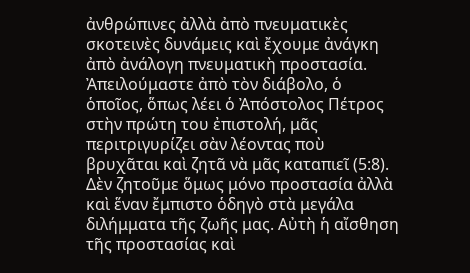ἀνθρώπινες ἀλλὰ ἀπὸ πνευματικὲς σκοτεινὲς δυνάμεις καὶ ἔχουμε ἀνάγκη ἀπὸ ἀνάλογη πνευματικὴ προστασία. Ἀπειλούμαστε ἀπὸ τὸν διάβολο, ὁ ὁποῖος, ὅπως λέει ὁ Ἀπόστολος Πέτρος στὴν πρώτη του ἐπιστολή, μᾶς περιτριγυρίζει σὰν λέοντας ποὺ βρυχᾶται καὶ ζητᾶ νὰ μᾶς καταπιεῖ (5:8). Δὲν ζητοῦμε ὅμως μόνο προστασία ἀλλὰ καὶ ἕναν ἔμπιστο ὁδηγὸ στὰ μεγάλα διλήμματα τῆς ζωῆς μας. Αὐτὴ ἡ αἴσθηση τῆς προστασίας καὶ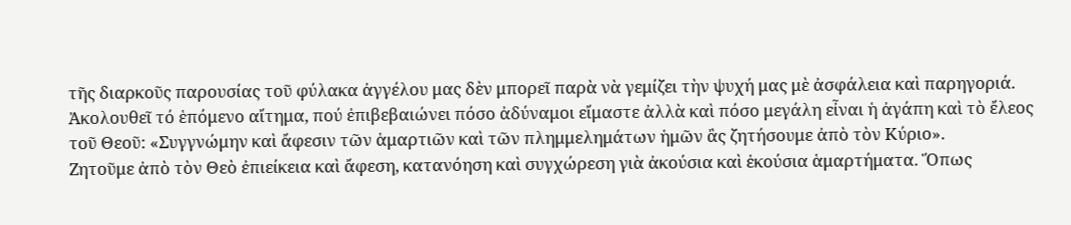τῆς διαρκοῦς παρουσίας τοῦ φύλακα ἀγγέλου μας δὲν μπορεῖ παρὰ νὰ γεμίζει τὴν ψυχή μας μὲ ἀσφάλεια καὶ παρηγοριά.
Ἀκολουθεῖ τό ἑπόμενο αἴτημα, πού ἐπιβεβαιώνει πόσο ἀδύναμοι εἴμαστε ἀλλὰ καὶ πόσο μεγάλη εἶναι ἡ ἀγάπη καὶ τὸ ἔλεος τοῦ Θεοῦ: «Συγγνώμην καὶ ἄφεσιν τῶν ἁμαρτιῶν καὶ τῶν πλημμελημάτων ἡμῶν ἂς ζητήσουμε ἀπὸ τὸν Κύριο».
Ζητοῦμε ἀπὸ τὸν Θεὸ ἐπιείκεια καὶ ἄφεση, κατανόηση καὶ συγχώρεση γιὰ ἀκούσια καὶ ἑκούσια ἁμαρτήματα. Ὅπως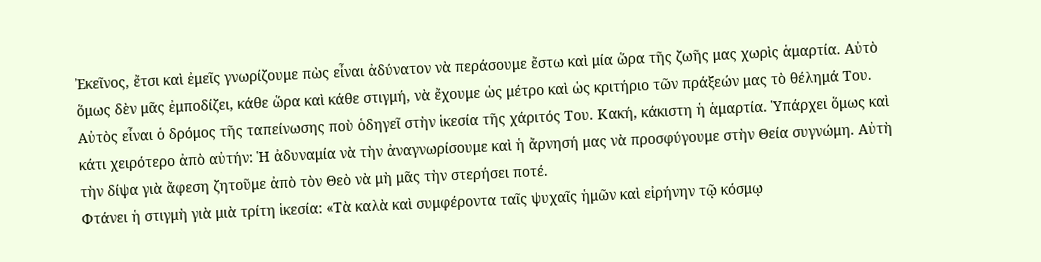Ἐκεῖνος, ἔτσι καὶ ἐμεῖς γνωρίζουμε πὼς εἶναι ἀδύνατον νὰ περάσουμε ἔστω καὶ μία ὥρα τῆς ζωῆς μας χωρὶς ἁμαρτία. Αὐτὸ ὅμως δὲν μᾶς ἐμποδίζει, κάθε ὥρα καὶ κάθε στιγμή, νὰ ἔχουμε ὡς μέτρο καὶ ὡς κριτήριο τῶν πράξεών μας τὸ θέλημά Του. Αὐτὸς εἶναι ὁ δρόμος τῆς ταπείνωσης ποὺ ὁδηγεῖ στὴν ἱκεσία τῆς χάριτός Του. Κακή, κάκιστη ἡ ἁμαρτία. Ὑπάρχει ὅμως καὶ κάτι χειρότερο ἀπὸ αὐτήν: Ἡ ἀδυναμία νὰ τὴν ἀναγνωρίσουμε καὶ ἡ ἄρνησή μας νὰ προσφύγουμε στὴν Θεία συγνώμη. Αὐτὴ τὴν δίψα γιὰ ἄφεση ζητοῦμε ἀπὸ τὸν Θεὸ νὰ μὴ μᾶς τὴν στερήσει ποτέ.
Φτάνει ἡ στιγμὴ γιὰ μιὰ τρίτη ἱκεσία: «Τὰ καλὰ καὶ συμφέροντα ταῖς ψυχαῖς ἡμῶν καὶ εἰρήνην τῷ κόσμῳ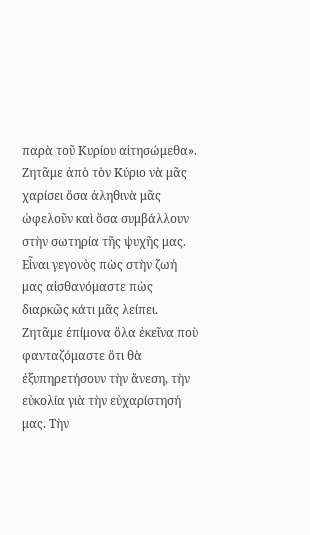παρὰ τοῦ Κυρίου αἰτησώμεθα». Ζητᾶμε ἀπὸ τὸν Κύριο νὰ μᾶς χαρίσει ὅσα ἀληθινὰ μᾶς ὠφελοῦν καὶ ὅσα συμβάλλουν στὴν σωτηρία τῆς ψυχῆς μας.
Εἶναι γεγονὸς πὼς στὴν ζωή μας αἰσθανόμαστε πὼς διαρκῶς κάτι μᾶς λείπει. Ζητᾶμε ἐπίμονα ὅλα ἐκεῖνα ποὺ φανταζόμαστε ὅτι θὰ ἐξυπηρετήσουν τὴν ἄνεση, τὴν εὐκολία γιὰ τὴν εὐχαρίστησή μας. Τὴν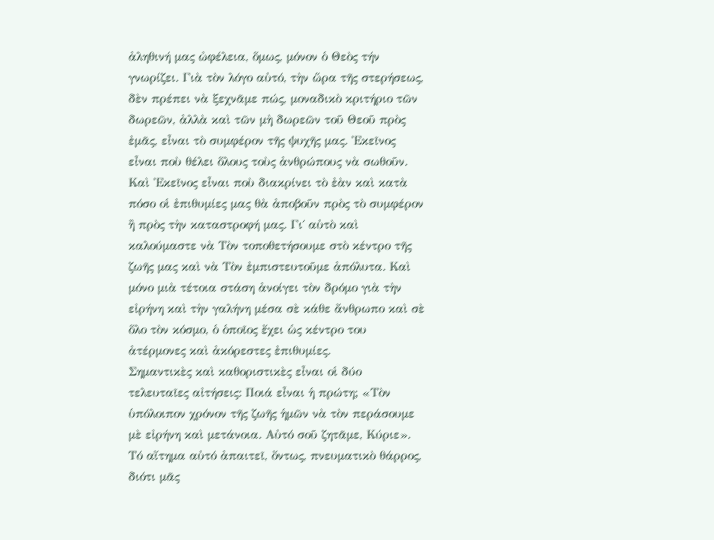ἀληθινή μας ὠφέλεια, ὅμως, μόνον ὁ Θεὸς τήν γνωρίζει. Γιὰ τὸν λόγο αὐτό, τὴν ὥρα τῆς στερήσεως, δὲν πρέπει νὰ ξεχνᾶμε πώς, μοναδικὸ κριτήριο τῶν δωρεῶν, ἀλλὰ καὶ τῶν μὴ δωρεῶν τοῦ Θεοῦ πρὸς ἐμᾶς, εἶναι τὸ συμφέρον τῆς ψυχῆς μας. Ἐκεῖνος εἶναι ποὺ θέλει ὅλους τοὺς ἀνθρώπους νὰ σωθοῦν. Καὶ Ἐκεῖνος εἶναι ποὺ διακρίνει τὸ ἐὰν καὶ κατὰ πόσο οἱ ἐπιθυμίες μας θὰ ἀποβοῦν πρὸς τὸ συμφέρον ἢ πρὸς τὴν καταστροφή μας. Γι΄ αὐτὸ καὶ καλούμαστε νὰ Τὸν τοποθετήσουμε στὸ κέντρο τῆς ζωῆς μας καὶ νὰ Τὸν ἐμπιστευτοῦμε ἀπόλυτα. Καὶ μόνο μιὰ τέτοια στάση ἀνοίγει τὸν δρόμο γιὰ τὴν εἰρήνη καὶ τὴν γαλήνη μέσα σὲ κάθε ἄνθρωπο καὶ σὲ ὅλο τὸν κόσμο, ὁ ὁποῖος ἔχει ὡς κέντρο του ἀτέρμονες καὶ ἀκόρεστες ἐπιθυμίες.
Σημαντικὲς καὶ καθοριστικὲς εἶναι οἱ δύο τελευταῖες αἰτήσεις: Ποιά εἶναι ἡ πρώτη; «Τὸν ὑπόλοιπον χρόνον τῆς ζωῆς ἡμῶν νὰ τὸν περάσουμε μὲ εἰρήνη καὶ μετάνοια. Αὐτό σοῦ ζητᾶμε, Κύριε».
Τό αἴτημα αὐτό ἀπαιτεῖ, ὄντως, πνευματικὸ θάρρος, διότι μᾶς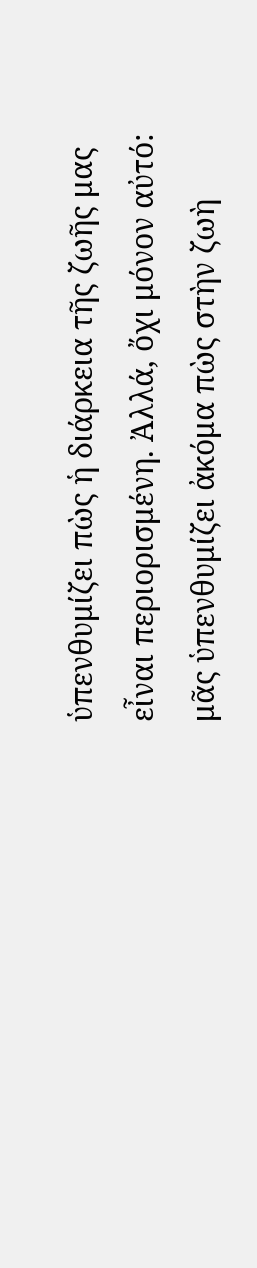ὑπενθυμίζει πὼς ἡ διάρκεια τῆς ζωῆς μας εἶναι περιορισμένη. Ἀλλά, ὄχι μόνον αὐτό: μᾶς ὑπενθυμίζει ἀκόμα πὼς στὴν ζωὴ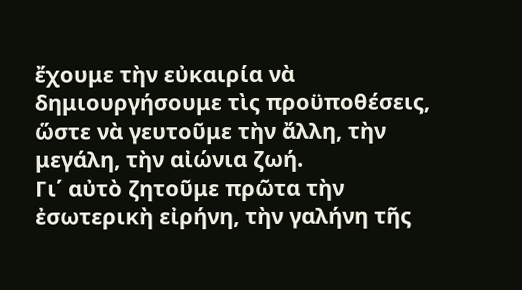ἔχουμε τὴν εὐκαιρία νὰ δημιουργήσουμε τὶς προϋποθέσεις, ὥστε νὰ γευτοῦμε τὴν ἄλλη, τὴν μεγάλη, τὴν αἰώνια ζωή.
Γι΄ αὐτὸ ζητοῦμε πρῶτα τὴν ἐσωτερικὴ εἰρήνη, τὴν γαλήνη τῆς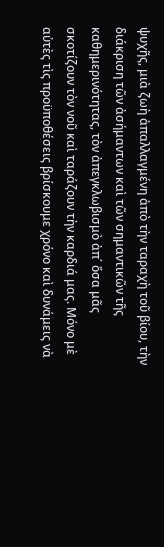ψυχῆς, μιὰ ζωὴ ἀπαλλαγμένη ἀπὸ τὴν ταραχὴ τοῦ βίου, τὴν διάκριση τῶν ἀσήμαντων καὶ τῶν σημαντικῶν τῆς καθημερινότητας, τὸν ἀπεγκλωβισμὸ ἀπ΄ ὅσα μᾶς σκοτίζουν τὸν νοῦ καὶ ταράζουν τὴν καρδιά μας. Μόνο μὲ αὐτὲς τὶς προϋποθέσεις βρίσκουμε χρόνο καὶ δυνάμεις νὰ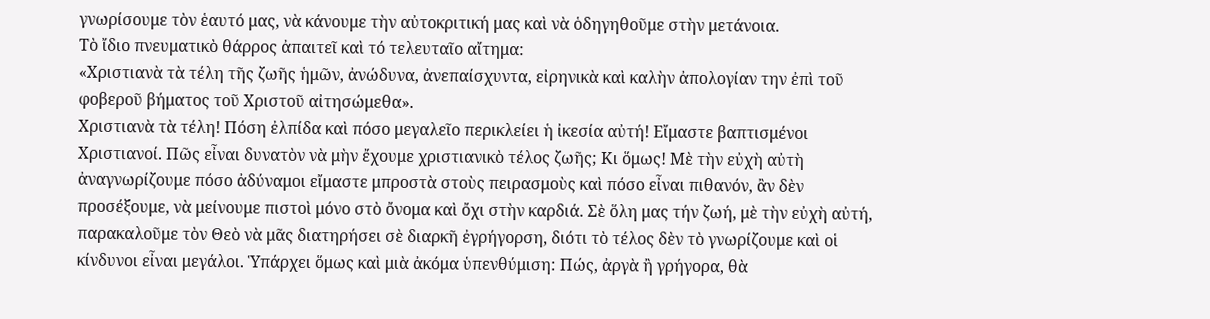γνωρίσουμε τὸν ἑαυτό μας, νὰ κάνουμε τὴν αὐτοκριτική μας καὶ νὰ ὁδηγηθοῦμε στὴν μετάνοια.
Τὸ ἴδιο πνευματικὸ θάρρος ἀπαιτεῖ καὶ τό τελευταῖο αἴτημα:
«Χριστιανὰ τὰ τέλη τῆς ζωῆς ἡμῶν, ἀνώδυνα, ἀνεπαίσχυντα, εἰρηνικὰ καὶ καλὴν ἀπολογίαν την ἐπὶ τοῦ φοβεροῦ βήματος τοῦ Χριστοῦ αἰτησώμεθα».
Χριστιανὰ τὰ τέλη! Πόση ἐλπίδα καὶ πόσο μεγαλεῖο περικλείει ἡ ἰκεσία αὐτή! Εἴμαστε βαπτισμένοι Χριστιανοί. Πῶς εἶναι δυνατὸν νὰ μὴν ἔχουμε χριστιανικὸ τέλος ζωῆς; Κι ὅμως! Μὲ τὴν εὐχὴ αὐτὴ ἀναγνωρίζουμε πόσο ἀδύναμοι εἴμαστε μπροστὰ στοὺς πειρασμοὺς καὶ πόσο εἶναι πιθανόν, ἂν δὲν προσέξουμε, νὰ μείνουμε πιστοὶ μόνο στὸ ὄνομα καὶ ὄχι στὴν καρδιά. Σὲ ὅλη μας τήν ζωή, μὲ τὴν εὐχὴ αὐτή, παρακαλοῦμε τὸν Θεὸ νὰ μᾶς διατηρήσει σὲ διαρκῆ ἐγρήγορση, διότι τὸ τέλος δὲν τὸ γνωρίζουμε καὶ οἱ κίνδυνοι εἶναι μεγάλοι. Ὑπάρχει ὅμως καὶ μιὰ ἀκόμα ὑπενθύμιση: Πώς, ἀργὰ ἢ γρήγορα, θὰ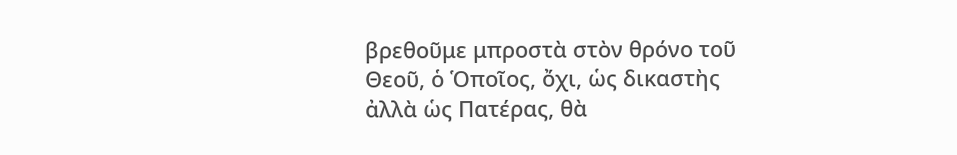βρεθοῦμε μπροστὰ στὸν θρόνο τοῦ Θεοῦ, ὁ Ὁποῖος, ὄχι, ὡς δικαστὴς ἀλλὰ ὡς Πατέρας, θὰ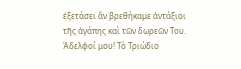ἐξετάσει ἂν βρεθήκαμε ἀντάξιοι τῆς ἀγάπης καὶ τῶν δωρεῶν Του.
Ἀδελφοί μου! Τὸ Τριώδιο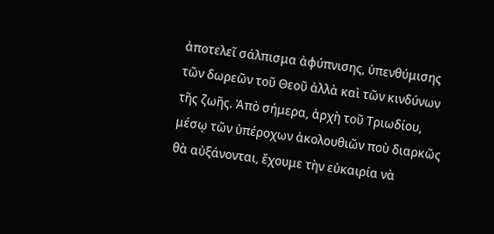ἀποτελεῖ σάλπισμα ἀφύπνισης, ὑπενθύμισης τῶν δωρεῶν τοῦ Θεοῦ ἀλλὰ καὶ τῶν κινδύνων τῆς ζωῆς. Ἀπὸ σήμερα, ἀρχὴ τοῦ Τριωδίου, μέσῳ τῶν ὑπέροχων ἀκολουθιῶν ποὺ διαρκῶς θὰ αὐξάνονται, ἔχουμε τὴν εὐκαιρία νὰ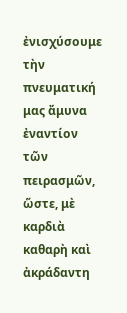ἐνισχύσουμε τὴν πνευματική μας ἄμυνα ἐναντίον τῶν πειρασμῶν, ὥστε, μὲ καρδιὰ καθαρὴ καὶ ἀκράδαντη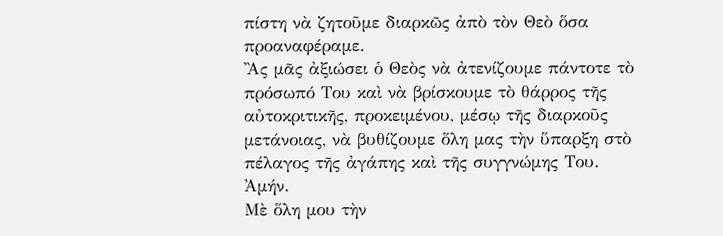πίστη νὰ ζητοῦμε διαρκῶς ἀπὸ τὸν Θεὸ ὅσα προαναφέραμε.
Ἂς μᾶς ἀξιώσει ὁ Θεὸς νὰ ἀτενίζουμε πάντοτε τὸ πρόσωπό Του καὶ νὰ βρίσκουμε τὸ θάρρος τῆς αὐτοκριτικῆς, προκειμένου, μέσῳ τῆς διαρκοῦς μετάνοιας, νὰ βυθίζουμε ὅλη μας τὴν ὕπαρξη στὸ πέλαγος τῆς ἀγάπης καὶ τῆς συγγνώμης Του. Ἀμήν.
Μὲ ὅλη μου τὴν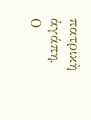πατρικὴ ἀγάπη,
Ο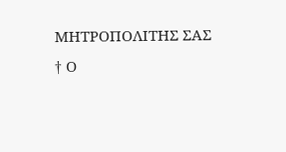ΜΗΤΡΟΠΟΛΙΤΗΣ ΣΑΣ
† Ο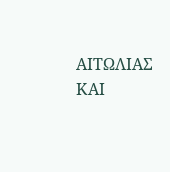ΑΙΤΩΛΙΑΣ ΚΑΙ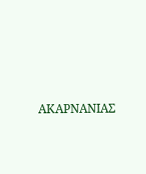ΑΚΑΡΝΑΝΙΑΣ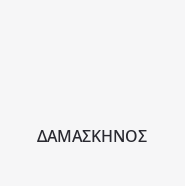ΔΑΜΑΣΚΗΝΟΣ